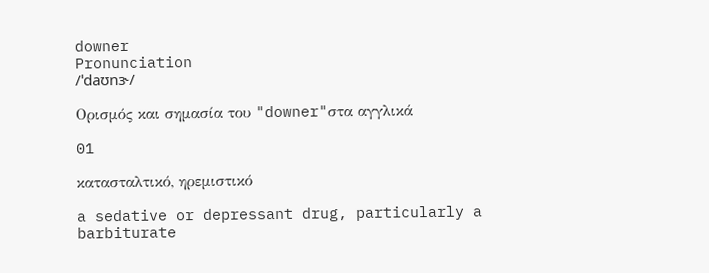downer
Pronunciation
/ˈdaʊnɝ/

Ορισμός και σημασία του "downer"στα αγγλικά

01

κατασταλτικό, ηρεμιστικό

a sedative or depressant drug, particularly a barbiturate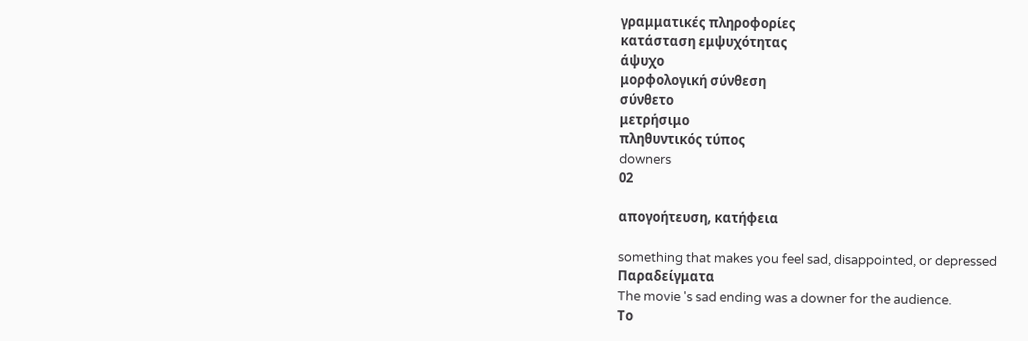γραμματικές πληροφορίες
κατάσταση εμψυχότητας
άψυχο
μορφολογική σύνθεση
σύνθετο
μετρήσιμο
πληθυντικός τύπος
downers
02

απογοήτευση, κατήφεια

something that makes you feel sad, disappointed, or depressed
Παραδείγματα
The movie 's sad ending was a downer for the audience.
Το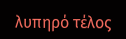λυπηρό τέλος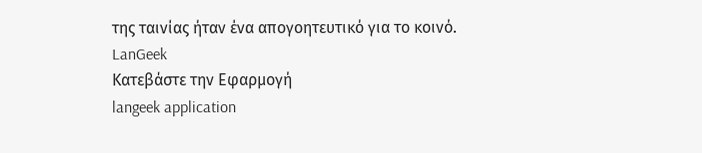της ταινίας ήταν ένα απογοητευτικό για το κοινό.
LanGeek
Κατεβάστε την Εφαρμογή
langeek application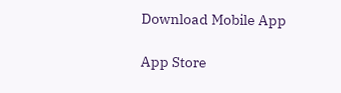Download Mobile App

App Store